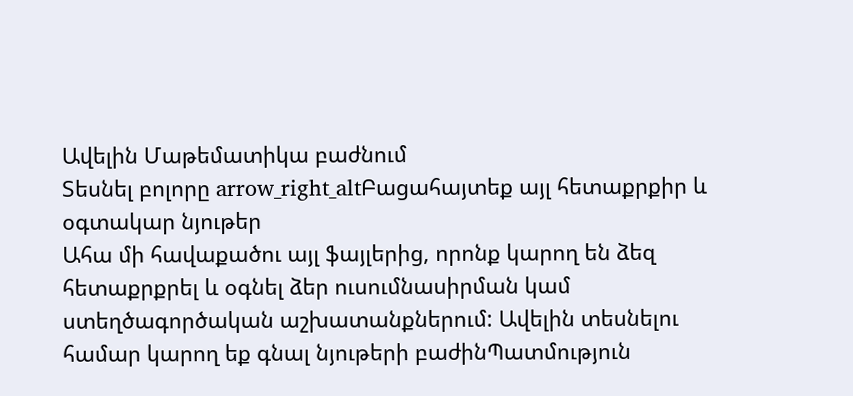Ավելին Մաթեմատիկա բաժնում
Տեսնել բոլորը arrow_right_altԲացահայտեք այլ հետաքրքիր և օգտակար նյութեր
Ահա մի հավաքածու այլ ֆայլերից, որոնք կարող են ձեզ հետաքրքրել և օգնել ձեր ուսումնասիրման կամ ստեղծագործական աշխատանքներում: Ավելին տեսնելու համար կարող եք գնալ նյութերի բաժինՊատմություն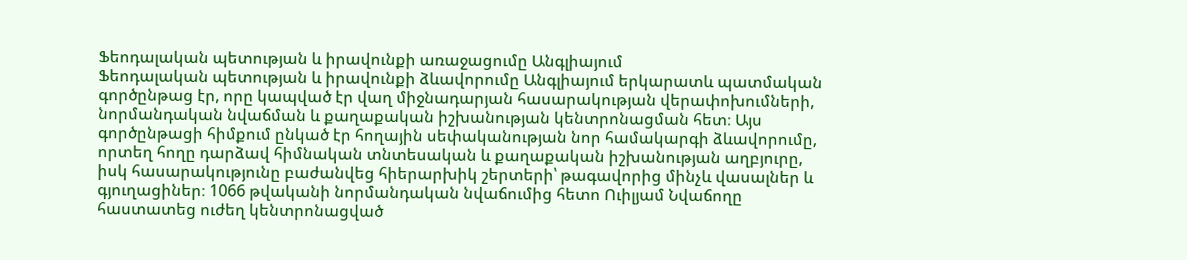Ֆեոդալական պետության և իրավունքի առաջացումը Անգլիայում
Ֆեոդալական պետության և իրավունքի ձևավորումը Անգլիայում երկարատև պատմական գործընթաց էր, որը կապված էր վաղ միջնադարյան հասարակության վերափոխումների, նորմանդական նվաճման և քաղաքական իշխանության կենտրոնացման հետ։ Այս գործընթացի հիմքում ընկած էր հողային սեփականության նոր համակարգի ձևավորումը, որտեղ հողը դարձավ հիմնական տնտեսական և քաղաքական իշխանության աղբյուրը, իսկ հասարակությունը բաժանվեց հիերարխիկ շերտերի՝ թագավորից մինչև վասալներ և գյուղացիներ։ 1066 թվականի նորմանդական նվաճումից հետո Ուիլյամ Նվաճողը հաստատեց ուժեղ կենտրոնացված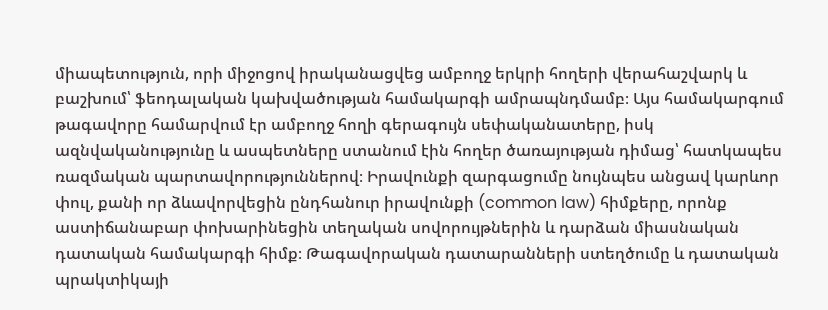միապետություն, որի միջոցով իրականացվեց ամբողջ երկրի հողերի վերահաշվարկ և բաշխում՝ ֆեոդալական կախվածության համակարգի ամրապնդմամբ։ Այս համակարգում թագավորը համարվում էր ամբողջ հողի գերագույն սեփականատերը, իսկ ազնվականությունը և ասպետները ստանում էին հողեր ծառայության դիմաց՝ հատկապես ռազմական պարտավորություններով։ Իրավունքի զարգացումը նույնպես անցավ կարևոր փուլ, քանի որ ձևավորվեցին ընդհանուր իրավունքի (common law) հիմքերը, որոնք աստիճանաբար փոխարինեցին տեղական սովորույթներին և դարձան միասնական դատական համակարգի հիմք։ Թագավորական դատարանների ստեղծումը և դատական պրակտիկայի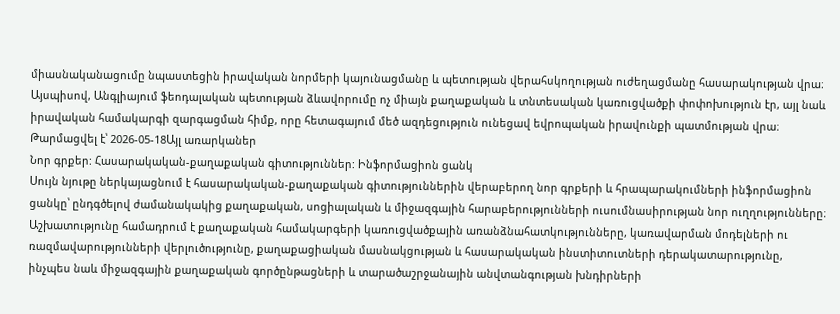միասնականացումը նպաստեցին իրավական նորմերի կայունացմանը և պետության վերահսկողության ուժեղացմանը հասարակության վրա։ Այսպիսով, Անգլիայում ֆեոդալական պետության ձևավորումը ոչ միայն քաղաքական և տնտեսական կառուցվածքի փոփոխություն էր, այլ նաև իրավական համակարգի զարգացման հիմք, որը հետագայում մեծ ազդեցություն ունեցավ եվրոպական իրավունքի պատմության վրա։
Թարմացվել է՝ 2026-05-18Այլ առարկաներ
Նոր գրքեր: Հասարակական-քաղաքական գիտություններ: Ինֆորմացիոն ցանկ
Սույն նյութը ներկայացնում է հասարակական-քաղաքական գիտություններին վերաբերող նոր գրքերի և հրապարակումների ինֆորմացիոն ցանկը՝ ընդգծելով ժամանակակից քաղաքական, սոցիալական և միջազգային հարաբերությունների ուսումնասիրության նոր ուղղությունները։ Աշխատությունը համադրում է քաղաքական համակարգերի կառուցվածքային առանձնահատկությունները, կառավարման մոդելների ու ռազմավարությունների վերլուծությունը, քաղաքացիական մասնակցության և հասարակական ինստիտուտների դերակատարությունը, ինչպես նաև միջազգային քաղաքական գործընթացների և տարածաշրջանային անվտանգության խնդիրների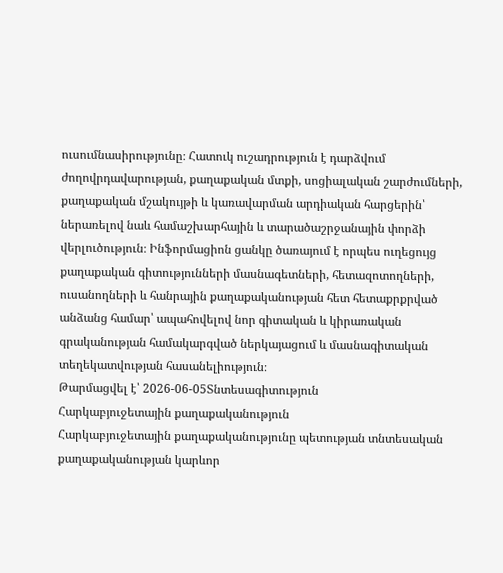ուսումնասիրությունը։ Հատուկ ուշադրություն է դարձվում ժողովրդավարության, քաղաքական մտքի, սոցիալական շարժումների, քաղաքական մշակույթի և կառավարման արդիական հարցերին՝ ներառելով նաև համաշխարհային և տարածաշրջանային փորձի վերլուծություն։ Ինֆորմացիոն ցանկը ծառայում է որպես ուղեցույց քաղաքական գիտությունների մասնագետների, հետազոտողների, ուսանողների և հանրային քաղաքականության հետ հետաքրքրված անձանց համար՝ ապահովելով նոր գիտական և կիրառական գրականության համակարգված ներկայացում և մասնագիտական տեղեկատվության հասանելիություն։
Թարմացվել է՝ 2026-06-05Տնտեսագիտություն
Հարկաբյուջետային քաղաքականություն
Հարկաբյուջետային քաղաքականությունը պետության տնտեսական քաղաքականության կարևոր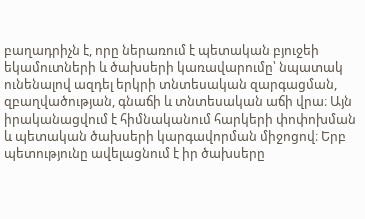բաղադրիչն է, որը ներառում է պետական բյուջեի եկամուտների և ծախսերի կառավարումը՝ նպատակ ունենալով ազդել երկրի տնտեսական զարգացման, զբաղվածության, գնաճի և տնտեսական աճի վրա։ Այն իրականացվում է հիմնականում հարկերի փոփոխման և պետական ծախսերի կարգավորման միջոցով։ Երբ պետությունը ավելացնում է իր ծախսերը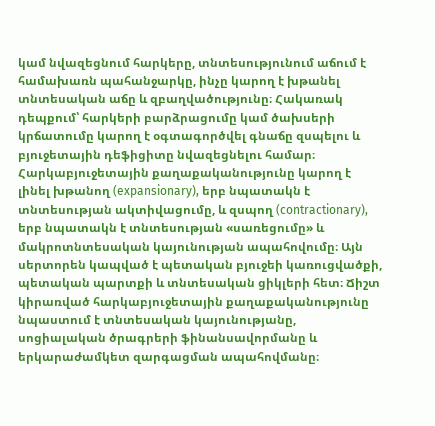կամ նվազեցնում հարկերը, տնտեսությունում աճում է համախառն պահանջարկը, ինչը կարող է խթանել տնտեսական աճը և զբաղվածությունը։ Հակառակ դեպքում՝ հարկերի բարձրացումը կամ ծախսերի կրճատումը կարող է օգտագործվել գնաճը զսպելու և բյուջետային դեֆիցիտը նվազեցնելու համար։ Հարկաբյուջետային քաղաքականությունը կարող է լինել խթանող (expansionary), երբ նպատակն է տնտեսության ակտիվացումը, և զսպող (contractionary), երբ նպատակն է տնտեսության «սառեցումը» և մակրոտնտեսական կայունության ապահովումը։ Այն սերտորեն կապված է պետական բյուջեի կառուցվածքի, պետական պարտքի և տնտեսական ցիկլերի հետ։ Ճիշտ կիրառված հարկաբյուջետային քաղաքականությունը նպաստում է տնտեսական կայունությանը, սոցիալական ծրագրերի ֆինանսավորմանը և երկարաժամկետ զարգացման ապահովմանը։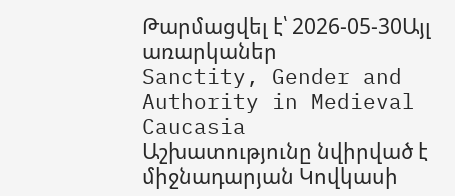Թարմացվել է՝ 2026-05-30Այլ առարկաներ
Sanctity, Gender and Authority in Medieval Caucasia
Աշխատությունը նվիրված է միջնադարյան Կովկասի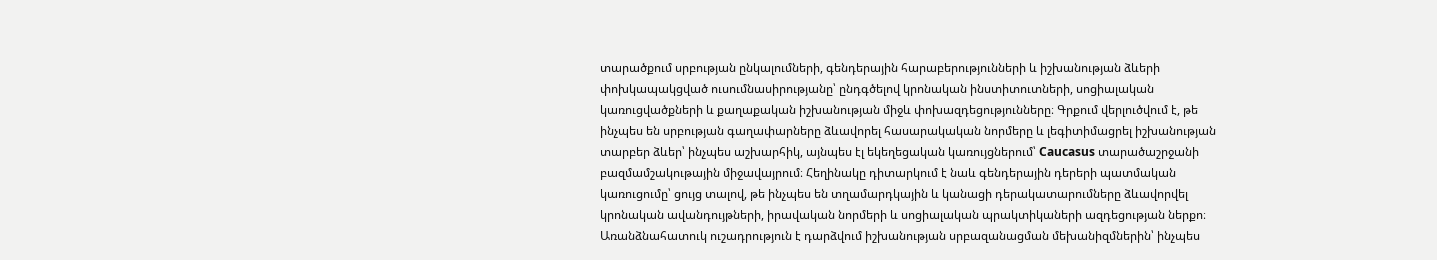տարածքում սրբության ընկալումների, գենդերային հարաբերությունների և իշխանության ձևերի փոխկապակցված ուսումնասիրությանը՝ ընդգծելով կրոնական ինստիտուտների, սոցիալական կառուցվածքների և քաղաքական իշխանության միջև փոխազդեցությունները։ Գրքում վերլուծվում է, թե ինչպես են սրբության գաղափարները ձևավորել հասարակական նորմերը և լեգիտիմացրել իշխանության տարբեր ձևեր՝ ինչպես աշխարհիկ, այնպես էլ եկեղեցական կառույցներում՝ Caucasus տարածաշրջանի բազմամշակութային միջավայրում։ Հեղինակը դիտարկում է նաև գենդերային դերերի պատմական կառուցումը՝ ցույց տալով, թե ինչպես են տղամարդկային և կանացի դերակատարումները ձևավորվել կրոնական ավանդույթների, իրավական նորմերի և սոցիալական պրակտիկաների ազդեցության ներքո։ Առանձնահատուկ ուշադրություն է դարձվում իշխանության սրբազանացման մեխանիզմներին՝ ինչպես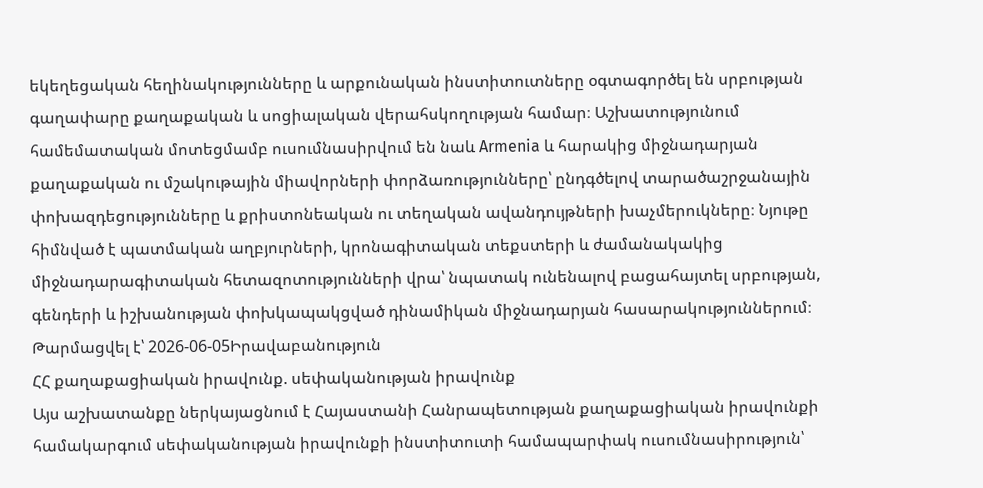եկեղեցական հեղինակությունները և արքունական ինստիտուտները օգտագործել են սրբության գաղափարը քաղաքական և սոցիալական վերահսկողության համար։ Աշխատությունում համեմատական մոտեցմամբ ուսումնասիրվում են նաև Armenia և հարակից միջնադարյան քաղաքական ու մշակութային միավորների փորձառությունները՝ ընդգծելով տարածաշրջանային փոխազդեցությունները և քրիստոնեական ու տեղական ավանդույթների խաչմերուկները։ Նյութը հիմնված է պատմական աղբյուրների, կրոնագիտական տեքստերի և ժամանակակից միջնադարագիտական հետազոտությունների վրա՝ նպատակ ունենալով բացահայտել սրբության, գենդերի և իշխանության փոխկապակցված դինամիկան միջնադարյան հասարակություններում։
Թարմացվել է՝ 2026-06-05Իրավաբանություն
ՀՀ քաղաքացիական իրավունք. սեփականության իրավունք
Այս աշխատանքը ներկայացնում է Հայաստանի Հանրապետության քաղաքացիական իրավունքի համակարգում սեփականության իրավունքի ինստիտուտի համապարփակ ուսումնասիրություն՝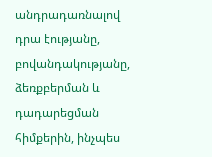անդրադառնալով դրա էությանը, բովանդակությանը, ձեռքբերման և դադարեցման հիմքերին, ինչպես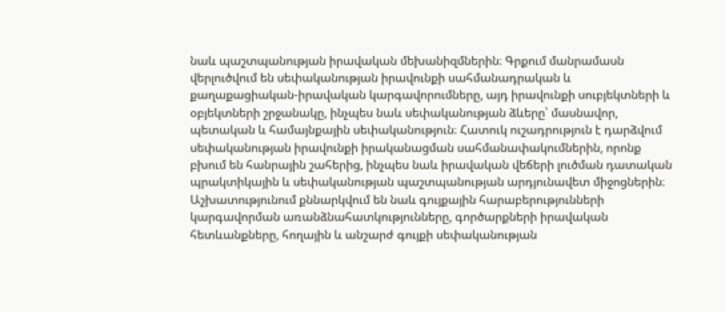նաև պաշտպանության իրավական մեխանիզմներին։ Գրքում մանրամասն վերլուծվում են սեփականության իրավունքի սահմանադրական և քաղաքացիական-իրավական կարգավորումները, այդ իրավունքի սուբյեկտների և օբյեկտների շրջանակը, ինչպես նաև սեփականության ձևերը՝ մասնավոր, պետական և համայնքային սեփականություն։ Հատուկ ուշադրություն է դարձվում սեփականության իրավունքի իրականացման սահմանափակումներին, որոնք բխում են հանրային շահերից, ինչպես նաև իրավական վեճերի լուծման դատական պրակտիկային և սեփականության պաշտպանության արդյունավետ միջոցներին։ Աշխատությունում քննարկվում են նաև գույքային հարաբերությունների կարգավորման առանձնահատկությունները, գործարքների իրավական հետևանքները, հողային և անշարժ գույքի սեփականության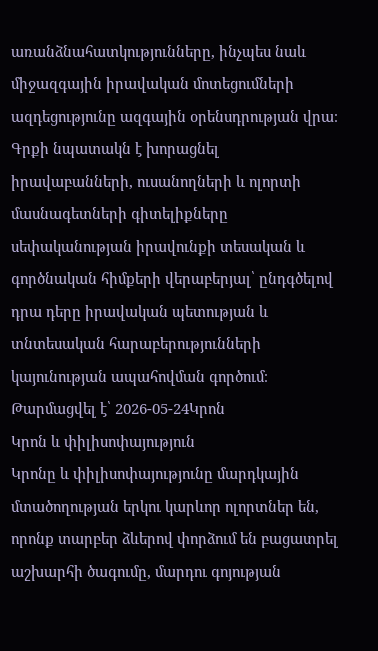առանձնահատկությունները, ինչպես նաև միջազգային իրավական մոտեցումների ազդեցությունը ազգային օրենսդրության վրա։ Գրքի նպատակն է խորացնել իրավաբանների, ուսանողների և ոլորտի մասնագետների գիտելիքները սեփականության իրավունքի տեսական և գործնական հիմքերի վերաբերյալ՝ ընդգծելով դրա դերը իրավական պետության և տնտեսական հարաբերությունների կայունության ապահովման գործում։
Թարմացվել է՝ 2026-05-24Կրոն
Կրոն և փիլիսոփայություն
Կրոնը և փիլիսոփայությունը մարդկային մտածողության երկու կարևոր ոլորտներ են, որոնք տարբեր ձևերով փորձում են բացատրել աշխարհի ծագումը, մարդու գոյության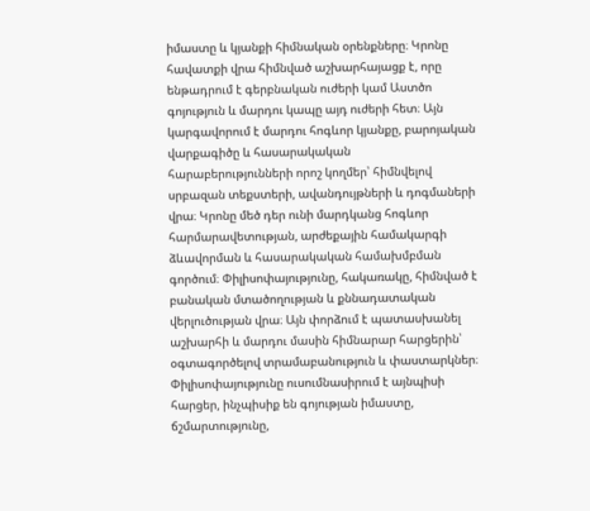իմաստը և կյանքի հիմնական օրենքները։ Կրոնը հավատքի վրա հիմնված աշխարհայացք է, որը ենթադրում է գերբնական ուժերի կամ Աստծո գոյություն և մարդու կապը այդ ուժերի հետ։ Այն կարգավորում է մարդու հոգևոր կյանքը, բարոյական վարքագիծը և հասարակական հարաբերությունների որոշ կողմեր՝ հիմնվելով սրբազան տեքստերի, ավանդույթների և դոգմաների վրա։ Կրոնը մեծ դեր ունի մարդկանց հոգևոր հարմարավետության, արժեքային համակարգի ձևավորման և հասարակական համախմբման գործում։ Փիլիսոփայությունը, հակառակը, հիմնված է բանական մտածողության և քննադատական վերլուծության վրա։ Այն փորձում է պատասխանել աշխարհի և մարդու մասին հիմնարար հարցերին՝ օգտագործելով տրամաբանություն և փաստարկներ։ Փիլիսոփայությունը ուսումնասիրում է այնպիսի հարցեր, ինչպիսիք են գոյության իմաստը, ճշմարտությունը,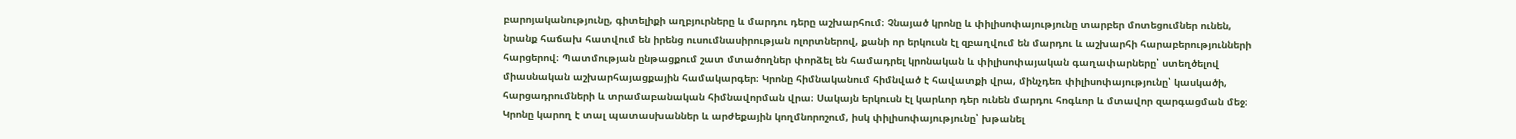բարոյականությունը, գիտելիքի աղբյուրները և մարդու դերը աշխարհում։ Չնայած կրոնը և փիլիսոփայությունը տարբեր մոտեցումներ ունեն, նրանք հաճախ հատվում են իրենց ուսումնասիրության ոլորտներով, քանի որ երկուսն էլ զբաղվում են մարդու և աշխարհի հարաբերությունների հարցերով։ Պատմության ընթացքում շատ մտածողներ փորձել են համադրել կրոնական և փիլիսոփայական գաղափարները՝ ստեղծելով միասնական աշխարհայացքային համակարգեր։ Կրոնը հիմնականում հիմնված է հավատքի վրա, մինչդեռ փիլիսոփայությունը՝ կասկածի, հարցադրումների և տրամաբանական հիմնավորման վրա։ Սակայն երկուսն էլ կարևոր դեր ունեն մարդու հոգևոր և մտավոր զարգացման մեջ։ Կրոնը կարող է տալ պատասխաններ և արժեքային կողմնորոշում, իսկ փիլիսոփայությունը՝ խթանել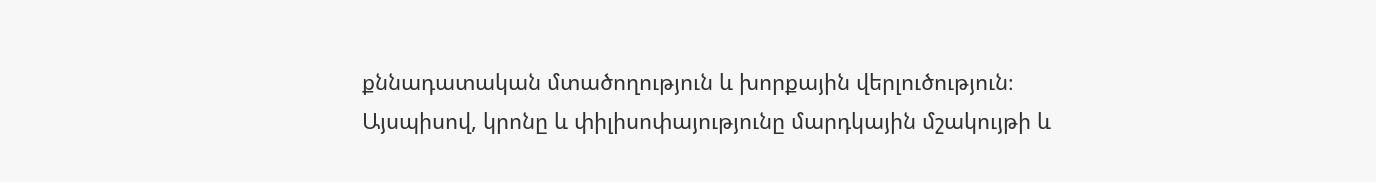քննադատական մտածողություն և խորքային վերլուծություն։ Այսպիսով, կրոնը և փիլիսոփայությունը մարդկային մշակույթի և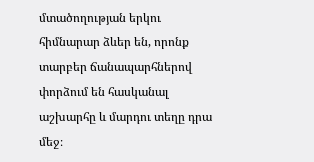մտածողության երկու հիմնարար ձևեր են, որոնք տարբեր ճանապարհներով փորձում են հասկանալ աշխարհը և մարդու տեղը դրա մեջ։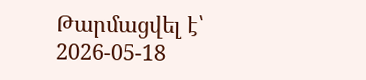Թարմացվել է՝ 2026-05-18